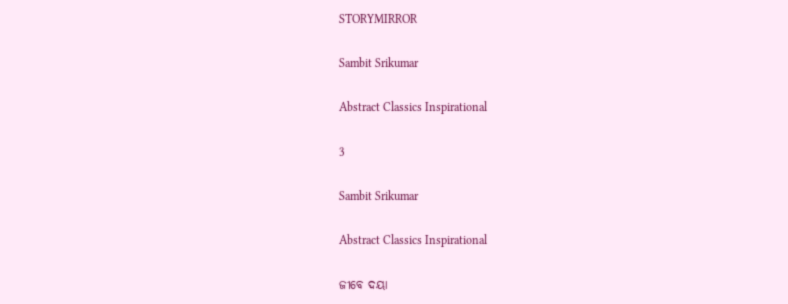STORYMIRROR

Sambit Srikumar

Abstract Classics Inspirational

3

Sambit Srikumar

Abstract Classics Inspirational

ଜୀବେ ଦୟା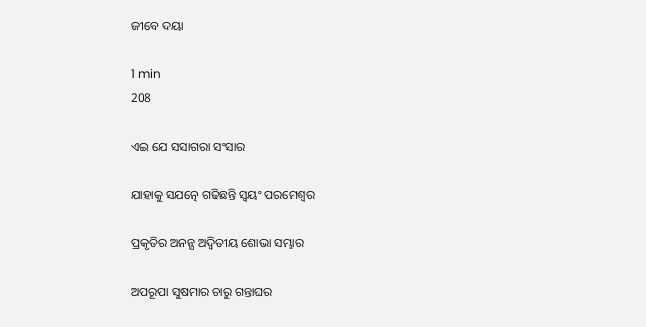ଜୀବେ ଦୟା

1 min
208

ଏଇ ଯେ ସସାଗରା ସଂସାର

ଯାହାକୁ ସଯତ୍ନେ ଗଢିଛନ୍ତି ସ୍ଵୟଂ ପରମେଶ୍ଵର

ପ୍ରକୃତିର ଅନନ୍ଯ ଅଦ୍ୱିତୀୟ ଶୋଭା ସମ୍ଭାର

ଅପରୂପା ସୁଷମାର ଚାରୁ ଗନ୍ତାଘର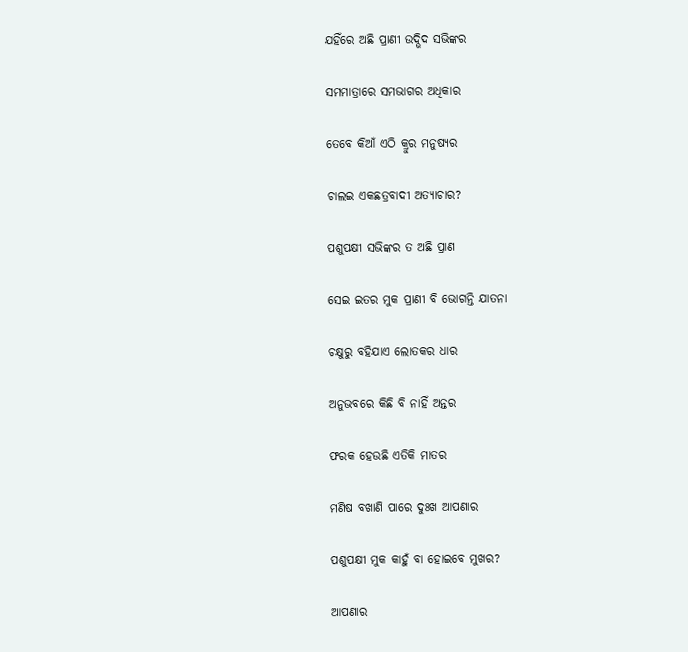ଯହିଁରେ ଅଛି ପ୍ରାଣୀ ଉଦ୍ଭିଦ ସଭିଙ୍କର

ସମମାତ୍ରାରେ ସମଭାଗର ଅଧିକାର

ତେବେ କିଆଁ ଏଠି କ୍ରୁର ମନୁଷ୍ଯର

ଚାଲଇ ଏକଛତ୍ରବାଦୀ ଅତ୍ଯାଚାର?

ପଶୁପକ୍ଷୀ ସଭିଙ୍କର ତ ଅଛି ପ୍ରାଣ

ସେଇ ଇତର ମୁକ ପ୍ରାଣୀ ବି ଭୋଗନ୍ତି ଯାତନା

ଚକ୍ଷୁରୁ ବହିଯାଏ ଲୋତକର ଧାର

ଅନୁଭବରେ କିଛି ବି ନାହିଁ ଅନ୍ତର

ଫରକ ହେଉଛି ଏତିକି ମାତର

ମଣିଷ ବଖାଣି ପାରେ ଦୁଃଖ ଆପଣାର

ପଶୁପକ୍ଷୀ ମୁକ କାହୁଁ ବା ହୋଇବେ ମୁଖର?

ଆପଣାର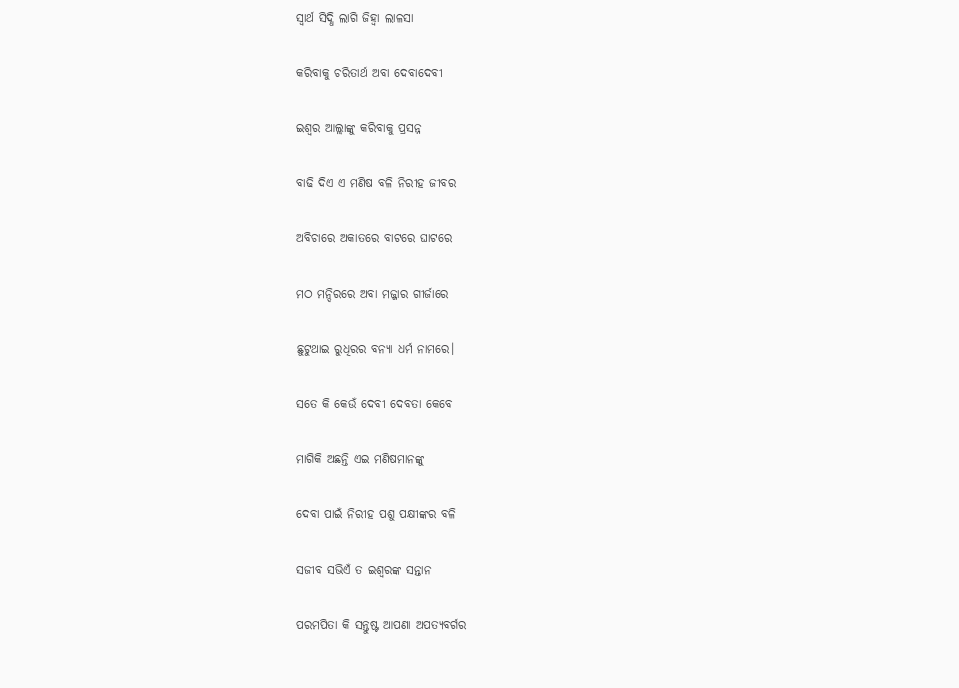ସ୍ବାର୍ଥ ସିଦ୍ଧି ଲାଗି ଜିହ୍ୱା ଲାଳସା

କରିବାକୁ ଚରିତାର୍ଥ ଅବା ଦେବାଦେବୀ

ଇଶ୍ବର ଆଲ୍ଲାଙ୍କୁ କରିବାକୁ ପ୍ରସନ୍ନ

ବାଢି ଦିଏ ଏ ମଣିଷ ବଳି ନିରୀହ ଜୀବର

ଅବିଚାରେ ଅକାତରେ ବାଟରେ ଘାଟରେ

ମଠ ମନ୍ଦିରରେ ଅବା ମଜ୍ଜାର ଗୀର୍ଜାରେ

ଛୁଟୁଥାଇ ରୁଧିରର ବନ୍ଯା ଧର୍ମ ନାମରେ।

ସତେ କି କେଉଁ ଦେବୀ ଦେବତା କେବେ

ମାଗିକି ଅଛନ୍ତି ଏଇ ମଣିଷମାନଙ୍କୁ

ଦେବା ପାଇଁ ନିରୀହ ପଶୁ ପକ୍ଷୀଙ୍କର ବଳି

ସଜୀବ ସଭିଏଁ ତ ଇଶ୍ବରଙ୍କ ସନ୍ତାନ

ପରମପିତା କି ସନ୍ତୁଷ୍ଟ ଆପଣା ଅପତ୍ଯବର୍ଗର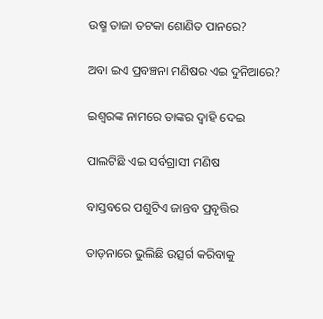ଉଷ୍ମ ତାଜା ତଟକା ଶୋଣିତ ପାନରେ?

ଅବା ଇଏ ପ୍ରବଞ୍ଚନା ମଣିଷର ଏଇ ଦୁନିଆରେ?

ଇଶ୍ବରଙ୍କ ନାମରେ ତାଙ୍କର ଦ୍ବାହି ଦେଇ

ପାଲଟିଛି ଏଇ ସର୍ବଗ୍ରାସୀ ମଣିଷ

ବାସ୍ତବରେ ପଶୁଟିଏ ଜାନ୍ତବ ପ୍ରବୃତ୍ତିର

ତାଡ଼ନାରେ ଭୁଲିଛି ଉତ୍ସର୍ଗ କରିବାକୁ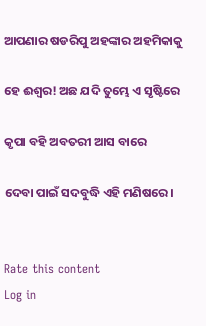ଆପଣାର ଷଡରିପୁ ଅହଙ୍କାର ଅହମିକାକୁ

ହେ ଈଶ୍ବର! ଅଛ ଯଦି ତୁମ୍ଭେ ଏ ସୃଷ୍ଟିରେ

କୃପା ବହି ଅବତରୀ ଆସ ବାରେ

ଦେବା ପାଇଁ ସଦବୁଦ୍ଧି ଏହି ମଣିଷରେ।


Rate this content
Log in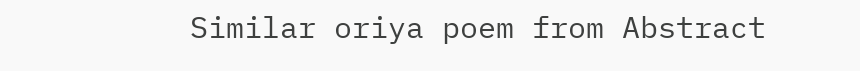Similar oriya poem from Abstract